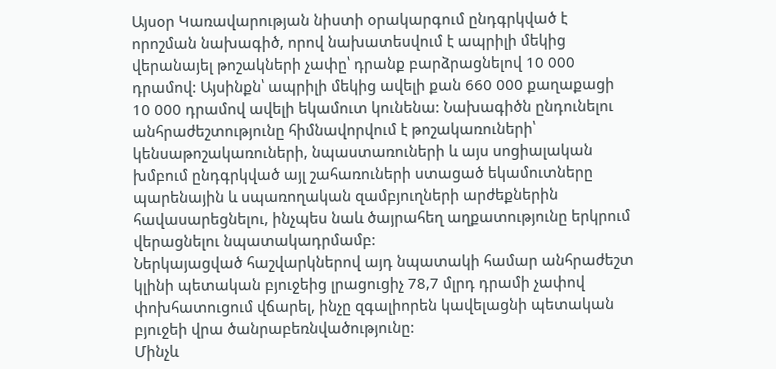Այսօր Կառավարության նիստի օրակարգում ընդգրկված է որոշման նախագիծ, որով նախատեսվում է ապրիլի մեկից վերանայել թոշակների չափը՝ դրանք բարձրացնելով 10 000 դրամով: Այսինքն՝ ապրիլի մեկից ավելի քան 660 000 քաղաքացի 10 000 դրամով ավելի եկամուտ կունենա: Նախագիծն ընդունելու անհրաժեշտությունը հիմնավորվում է թոշակառուների՝ կենսաթոշակառուների, նպաստառուների և այս սոցիալական խմբում ընդգրկված այլ շահառուների ստացած եկամուտները պարենային և սպառողական զամբյուղների արժեքներին հավասարեցնելու, ինչպես նաև ծայրահեղ աղքատությունը երկրում վերացնելու նպատակադրմամբ:
Ներկայացված հաշվարկներով այդ նպատակի համար անհրաժեշտ կլինի պետական բյուջեից լրացուցիչ 78,7 մլրդ դրամի չափով փոխհատուցում վճարել, ինչը զգալիորեն կավելացնի պետական բյուջեի վրա ծանրաբեռնվածությունը:
Մինչև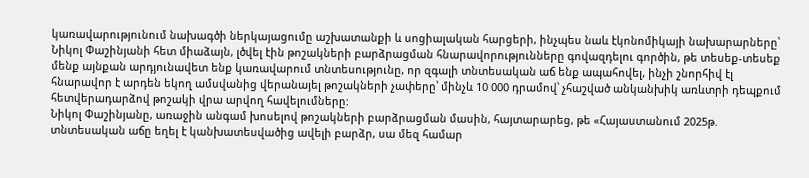կառավարությունում նախագծի ներկայացումը աշխատանքի և սոցիալական հարցերի, ինչպես նաև էկոնոմիկայի նախարարները՝ Նիկոլ Փաշինյանի հետ միաձայն, լծվել էին թոշակների բարձրացման հնարավորությունները գովազդելու գործին, թե տեսեք-տեսեք մենք այնքան արդյունավետ ենք կառավարում տնտեսությունը, որ զգալի տնտեսական աճ ենք ապահովել, ինչի շնորհիվ էլ հնարավոր է արդեն եկող ամսվանից վերանայել թոշակների չափերը՝ մինչև 10 000 դրամով՝ չհաշված անկանխիկ առևտրի դեպքում հետվերադարձով թոշակի վրա արվող հավելումները:
Նիկոլ Փաշինյանը, առաջին անգամ խոսելով թոշակների բարձրացման մասին, հայտարարեց, թե «Հայաստանում 2025թ. տնտեսական աճը եղել է կանխատեսվածից ավելի բարձր, սա մեզ համար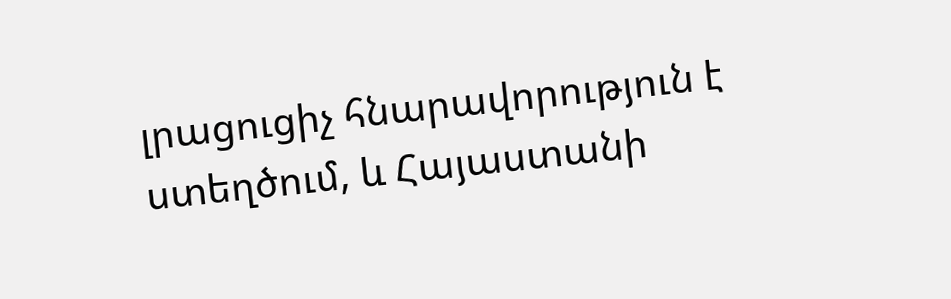լրացուցիչ հնարավորություն է ստեղծում, և Հայաստանի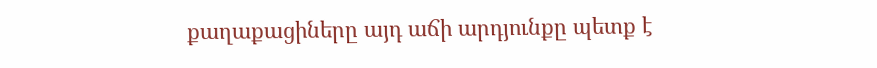քաղաքացիները այդ աճի արդյունքը պետք է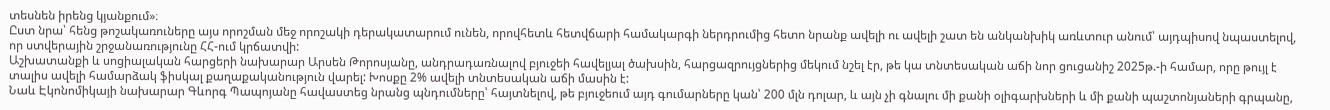տեսնեն իրենց կյանքում»։
Ըստ նրա՝ հենց թոշակառուները այս որոշման մեջ որոշակի դերակատարում ունեն, որովհետև հետվճարի համակարգի ներդրումից հետո նրանք ավելի ու ավելի շատ են անկանխիկ առևտուր անում՝ այդպիսով նպաստելով, որ ստվերային շրջանառությունը ՀՀ-ում կրճատվի:
Աշխատանքի և սոցիալական հարցերի նախարար Արսեն Թորոսյանը, անդրադառնալով բյուջեի հավելյալ ծախսին, հարցազրույցներից մեկում նշել էր, թե կա տնտեսական աճի նոր ցուցանիշ 2025թ.-ի համար, որը թույլ է տալիս ավելի համարձակ ֆիսկալ քաղաքականություն վարել: Խոսքը 2% ավելի տնտեսական աճի մասին է:
Նաև Էկոնոմիկայի նախարար Գևորգ Պապոյանը հավաստեց նրանց պնդումները՝ հայտնելով, թե բյուջեում այդ գումարները կան՝ 200 մլն դոլար, և այն չի գնալու մի քանի օլիգարխների և մի քանի պաշտոնյաների գրպանը,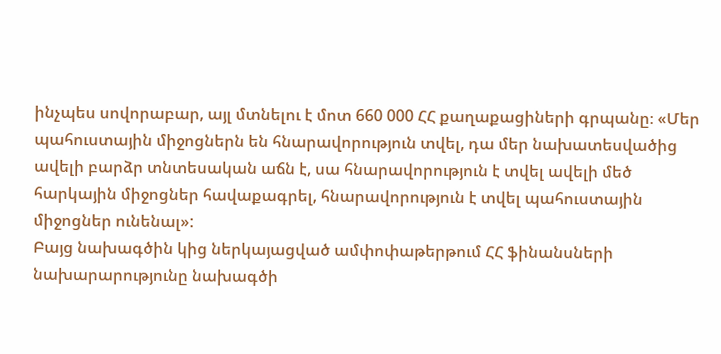ինչպես սովորաբար, այլ մտնելու է մոտ 660 000 ՀՀ քաղաքացիների գրպանը։ «Մեր պահուստային միջոցներն են հնարավորություն տվել, դա մեր նախատեսվածից ավելի բարձր տնտեսական աճն է, սա հնարավորություն է տվել ավելի մեծ հարկային միջոցներ հավաքագրել, հնարավորություն է տվել պահուստային միջոցներ ունենալ»:
Բայց նախագծին կից ներկայացված ամփոփաթերթում ՀՀ ֆինանսների նախարարությունը նախագծի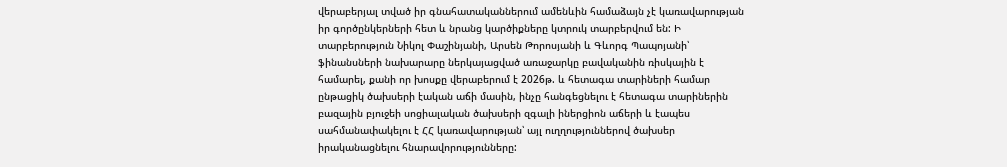վերաբերյալ տված իր գնահատականներում ամենևին համաձայն չէ կառավարության իր գործընկերների հետ և նրանց կարծիքները կտրուկ տարբերվում են: Ի տարբերություն Նիկոլ Փաշինյանի, Արսեն Թորոսյանի և Գևորգ Պապոյանի՝ ֆինանսների նախարարը ներկայացված առաջարկը բավականին ռիսկային է համարել, քանի որ խոսքը վերաբերում է 2026թ. և հետագա տարիների համար ընթացիկ ծախսերի էական աճի մասին, ինչը հանգեցնելու է հետագա տարիներին բազային բյուջեի սոցիալական ծախսերի զգալի իներցիոն աճերի և էապես սահմանափակելու է ՀՀ կառավարության՝ այլ ուղղություններով ծախսեր իրականացնելու հնարավորությունները: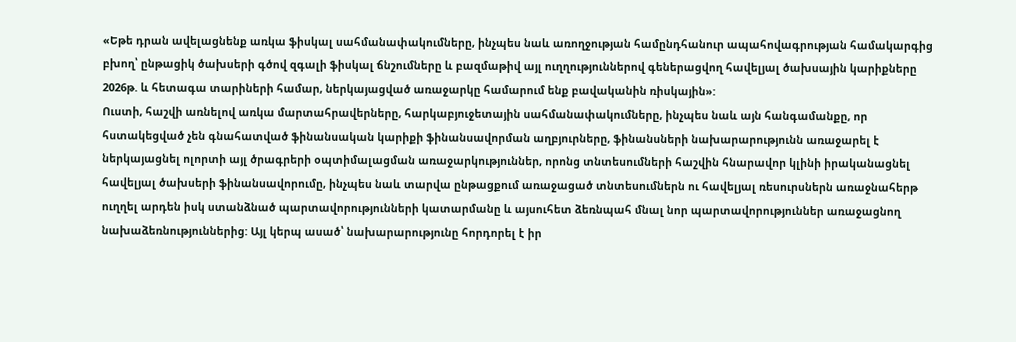«Եթե դրան ավելացնենք առկա ֆիսկալ սահմանափակումները, ինչպես նաև առողջության համընդհանուր ապահովագրության համակարգից բխող՝ ընթացիկ ծախսերի գծով զգալի ֆիսկալ ճնշումները և բազմաթիվ այլ ուղղություններով գեներացվող հավելյալ ծախսային կարիքները 2026թ. և հետագա տարիների համար, ներկայացված առաջարկը համարում ենք բավականին ռիսկային»:
Ուստի, հաշվի առնելով առկա մարտահրավերները, հարկաբյուջետային սահմանափակումները, ինչպես նաև այն հանգամանքը, որ հստակեցված չեն գնահատված ֆինանսական կարիքի ֆինանսավորման աղբյուրները, ֆինանսների նախարարությունն առաջարել է ներկայացնել ոլորտի այլ ծրագրերի օպտիմալացման առաջարկություններ, որոնց տնտեսումների հաշվին հնարավոր կլինի իրականացնել հավելյալ ծախսերի ֆինանսավորումը, ինչպես նաև տարվա ընթացքում առաջացած տնտեսումներն ու հավելյալ ռեսուրսներն առաջնահերթ ուղղել արդեն իսկ ստանձնած պարտավորությունների կատարմանը և այսուհետ ձեռնպահ մնալ նոր պարտավորություններ առաջացնող նախաձեռնություններից: Այլ կերպ ասած՝ նախարարությունը հորդորել է իր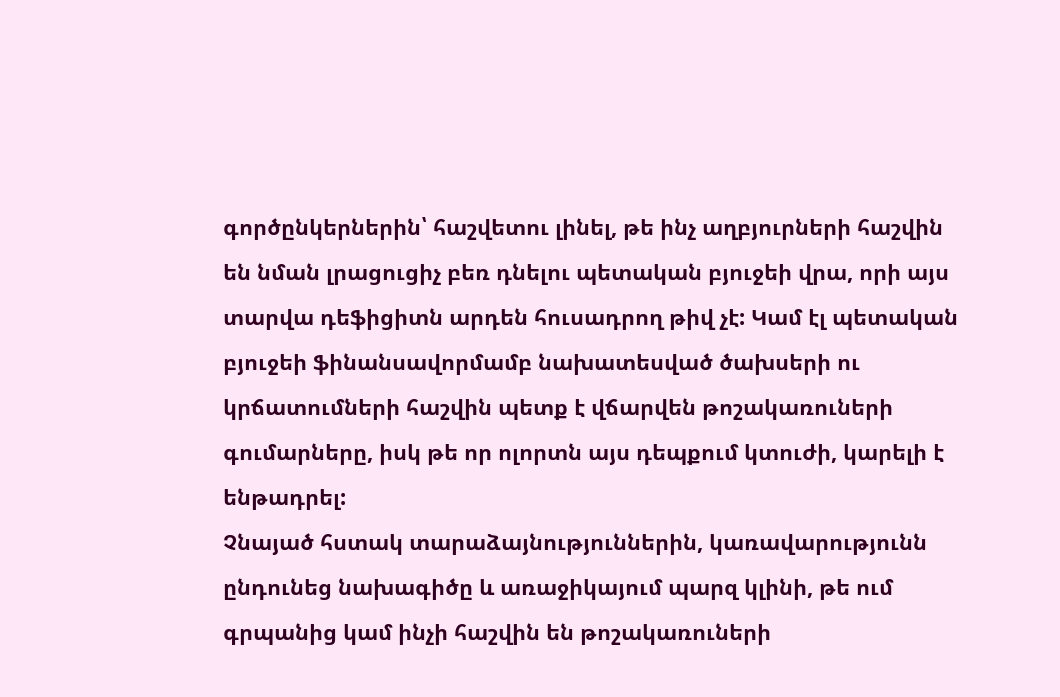գործընկերներին՝ հաշվետու լինել, թե ինչ աղբյուրների հաշվին են նման լրացուցիչ բեռ դնելու պետական բյուջեի վրա, որի այս տարվա դեֆիցիտն արդեն հուսադրող թիվ չէ: Կամ էլ պետական բյուջեի ֆինանսավորմամբ նախատեսված ծախսերի ու կրճատումների հաշվին պետք է վճարվեն թոշակառուների գումարները, իսկ թե որ ոլորտն այս դեպքում կտուժի, կարելի է ենթադրել:
Չնայած հստակ տարաձայնություններին, կառավարությունն ընդունեց նախագիծը և առաջիկայում պարզ կլինի, թե ում գրպանից կամ ինչի հաշվին են թոշակառուների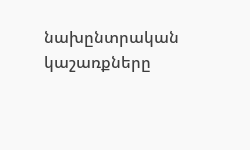նախընտրական կաշառքները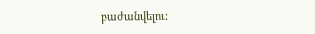բաժանվելու: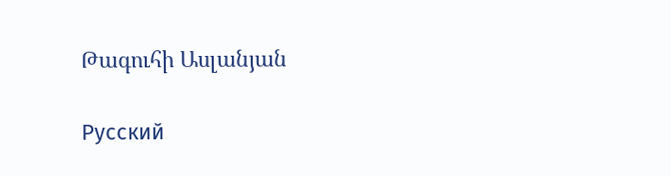Թագուհի Ասլանյան

Русский